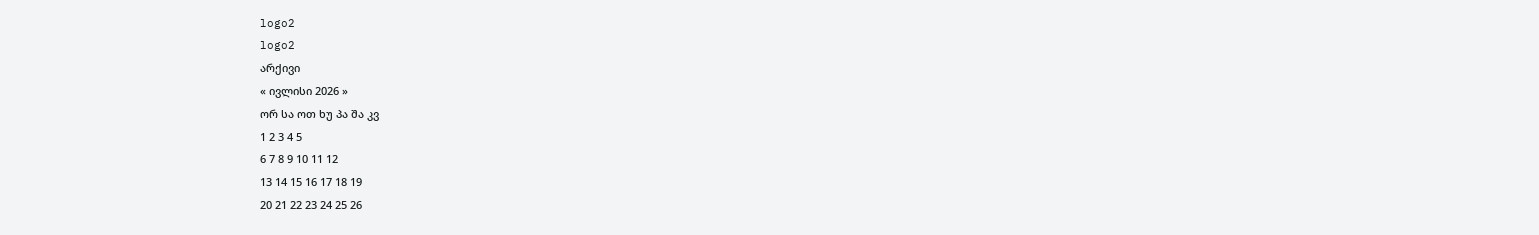logo2
logo2
არქივი
« ივლისი 2026 »
ორ სა ოთ ხუ პა შა კვ
1 2 3 4 5
6 7 8 9 10 11 12
13 14 15 16 17 18 19
20 21 22 23 24 25 26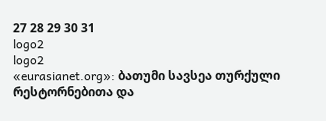27 28 29 30 31
logo2
logo2
«eurasianet.org»: ბათუმი სავსეა თურქული რესტორნებითა და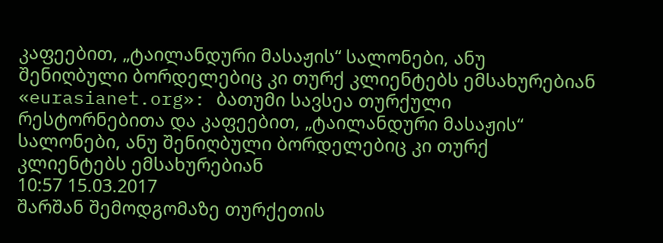კაფეებით, „ტაილანდური მასაჟის“ სალონები, ანუ შენიღბული ბორდელებიც კი თურქ კლიენტებს ემსახურებიან
«eurasianet.org»: ბათუმი სავსეა თურქული რესტორნებითა და კაფეებით, „ტაილანდური მასაჟის“ სალონები, ანუ შენიღბული ბორდელებიც კი თურქ კლიენტებს ემსახურებიან
10:57 15.03.2017
შარშან შემოდგომაზე თურქეთის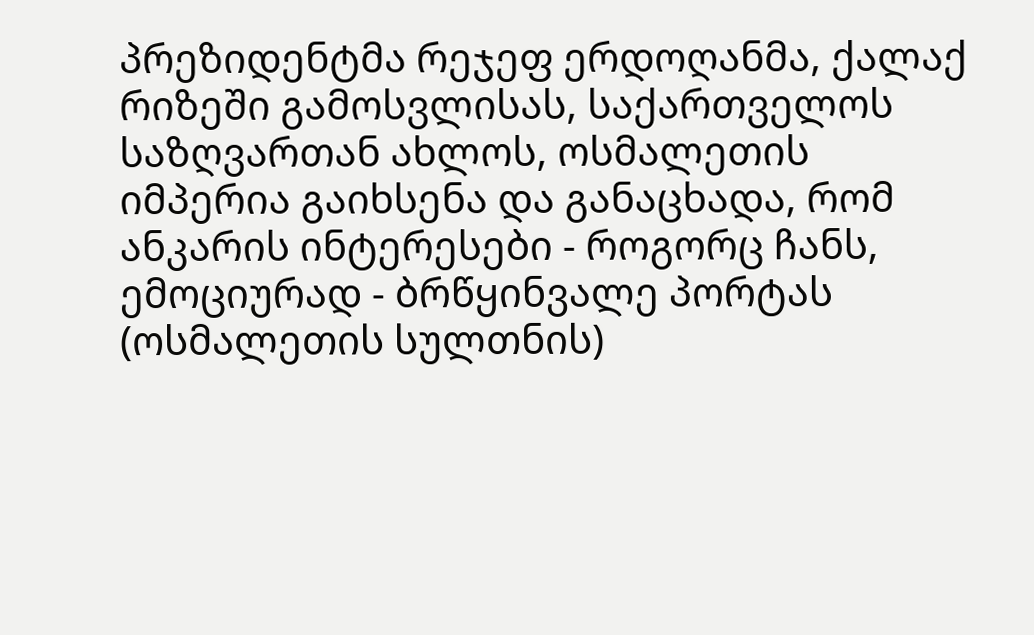პრეზიდენტმა რეჯეფ ერდოღანმა, ქალაქ რიზეში გამოსვლისას, საქართველოს საზღვართან ახლოს, ოსმალეთის იმპერია გაიხსენა და განაცხადა, რომ ანკარის ინტერესები - როგორც ჩანს, ემოციურად - ბრწყინვალე პორტას (ოსმალეთის სულთნის)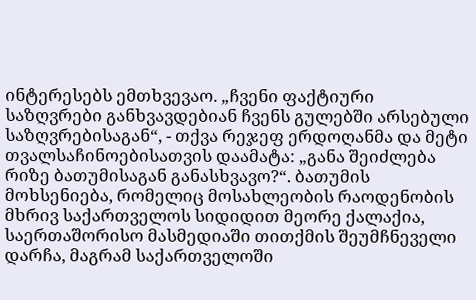ინტერესებს ემთხვევაო. „ჩვენი ფაქტიური საზღვრები განხვავდებიან ჩვენს გულებში არსებული საზღვრებისაგან“, - თქვა რეჯეფ ერდოღანმა და მეტი თვალსაჩინოებისათვის დაამატა: „განა შეიძლება რიზე ბათუმისაგან განასხვავო?“. ბათუმის მოხსენიება, რომელიც მოსახლეობის რაოდენობის მხრივ საქართველოს სიდიდით მეორე ქალაქია, საერთაშორისო მასმედიაში თითქმის შეუმჩნეველი დარჩა, მაგრამ საქართველოში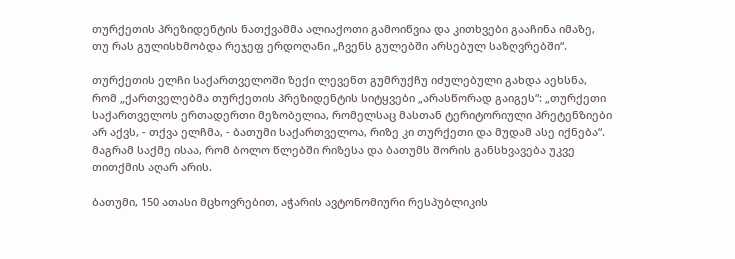თურქეთის პრეზიდენტის ნათქვამმა ალიაქოთი გამოიწვია და კითხვები გააჩინა იმაზე, თუ რას გულისხმობდა რეჯეფ ერდოღანი „ჩვენს გულებში არსებულ საზღვრებში“.

თურქეთის ელჩი საქართველოში ზექი ლევენთ გუმრუქჩუ იძულებული გახდა აეხსნა, რომ „ქართველებმა თურქეთის პრეზიდენტის სიტყვები „არასწორად გაიგეს“: „თურქეთი საქართველოს ერთადერთი მეზობელია, რომელსაც მასთან ტერიტორიული პრეტენზიები არ აქვს, - თქვა ელჩმა, - ბათუმი საქართველოა, რიზე კი თურქეთი და მუდამ ასე იქნება“. მაგრამ საქმე ისაა, რომ ბოლო წლებში რიზესა და ბათუმს შორის განსხვავება უკვე თითქმის აღარ არის.

ბათუმი, 150 ათასი მცხოვრებით, აჭარის ავტონომიური რესპუბლიკის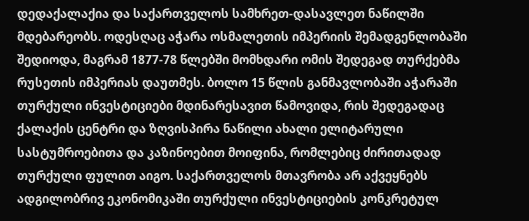დედაქალაქია და საქართველოს სამხრეთ-დასავლეთ ნაწილში მდებარეობს. ოდესღაც აჭარა ოსმალეთის იმპერიის შემადგენლობაში შედიოდა, მაგრამ 1877-78 წლებში მომხდარი ომის შედეგად თურქებმა რუსეთის იმპერიას დაუთმეს. ბოლო 15 წლის განმავლობაში აჭარაში თურქული ინვესტიციები მდინარესავით წამოვიდა, რის შედეგადაც ქალაქის ცენტრი და ზღვისპირა ნაწილი ახალი ელიტარული სასტუმროებითა და კაზინოებით მოიფინა, რომლებიც ძირითადად თურქული ფულით აიგო. საქართველოს მთავრობა არ აქვეყნებს ადგილობრივ ეკონომიკაში თურქული ინვესტიციების კონკრეტულ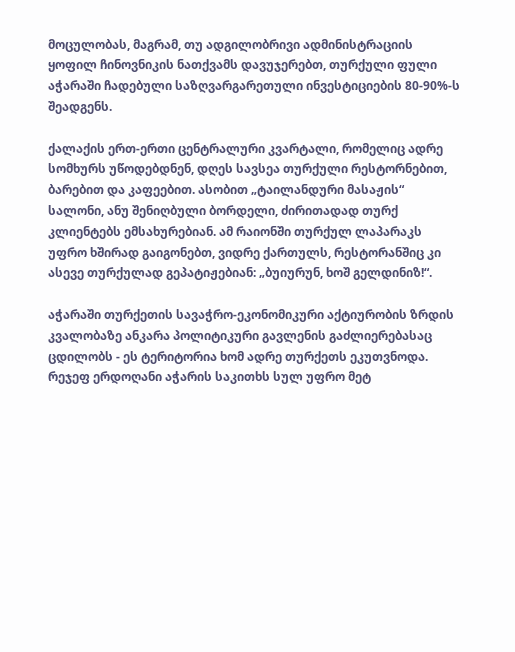მოცულობას, მაგრამ, თუ ადგილობრივი ადმინისტრაციის ყოფილ ჩინოვნიკის ნათქვამს დავუჯერებთ, თურქული ფული აჭარაში ჩადებული საზღვარგარეთული ინვესტიციების 80-90%-ს შეადგენს.

ქალაქის ერთ-ერთი ცენტრალური კვარტალი, რომელიც ადრე სომხურს უწოდებდნენ, დღეს სავსეა თურქული რესტორნებით, ბარებით და კაფეებით. ასობით „ტაილანდური მასაჟის“ სალონი, ანუ შენიღბული ბორდელი, ძირითადად თურქ კლიენტებს ემსახურებიან. ამ რაიონში თურქულ ლაპარაკს უფრო ხშირად გაიგონებთ, ვიდრე ქართულს, რესტორანშიც კი ასევე თურქულად გეპატიჟებიან: „ბუიურუნ, ხოშ გელდინიზ!“.

აჭარაში თურქეთის სავაჭრო-ეკონომიკური აქტიურობის ზრდის კვალობაზე ანკარა პოლიტიკური გავლენის გაძლიერებასაც ცდილობს - ეს ტერიტორია ხომ ადრე თურქეთს ეკუთვნოდა. რეჯეფ ერდოღანი აჭარის საკითხს სულ უფრო მეტ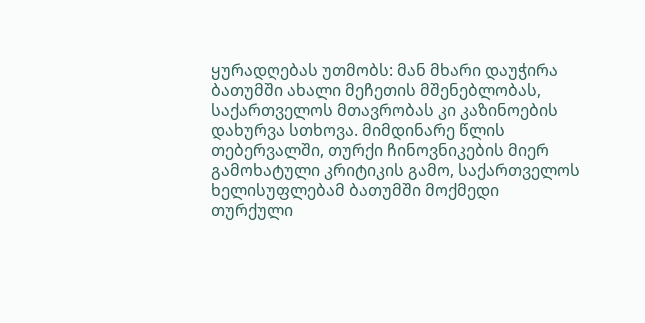ყურადღებას უთმობს: მან მხარი დაუჭირა ბათუმში ახალი მეჩეთის მშენებლობას, საქართველოს მთავრობას კი კაზინოების დახურვა სთხოვა. მიმდინარე წლის თებერვალში, თურქი ჩინოვნიკების მიერ გამოხატული კრიტიკის გამო, საქართველოს ხელისუფლებამ ბათუმში მოქმედი თურქული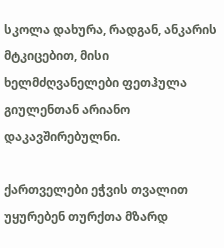სკოლა დახურა, რადგან, ანკარის მტკიცებით, მისი ხელმძღვანელები ფეთჰულა გიულენთან არიანო დაკავშირებულნი.

ქართველები ეჭვის თვალით უყურებენ თურქთა მზარდ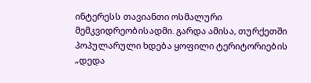ინტერესს თავიანთი ოსმალური მემკვიდრეობისადმი. გარდა ამისა, თურქეთში პოპულარული ხდება ყოფილი ტერიტორიების „დედა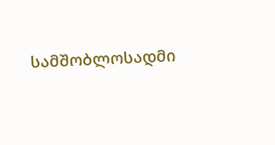სამშობლოსადმი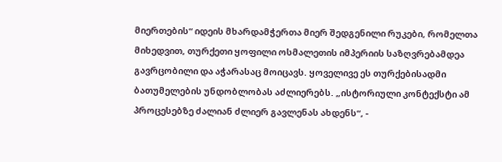მიერთების“ იდეის მხარდამჭერთა მიერ შედგენილი რუკები, რომელთა მიხედვით, თურქეთი ყოფილი ოსმალეთის იმპერიის საზღვრებამდეა გავრცობილი და აჭარასაც მოიცავს. ყოველივე ეს თურქებისადმი ბათუმელების უნდობლობას აძლიერებს. „ისტორიული კონტექსტი ამ პროცესებზე ძალიან ძლიერ გავლენას ახდენს“, -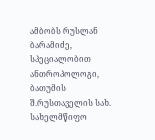ამბობს რუსლან ბარამიძე, სპეციალობით ანთროპოლოგი, ბათუმის შ.რუსთაველის სახ. სახელმწიფო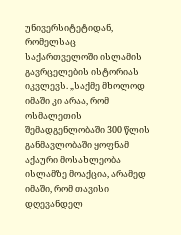უნივერსიტეტიდან, რომელსაც საქართველოში ისლამის გავრცელების ისტორიას იკვლევს. „საქმე მხოლოდ იმაში კი არაა, რომ ოსმალეთის შემადგენლობაში 300 წლის განმავლობაში ყოფნამ აქაური მოსახლეობა ისლამზე მოაქცია, არამედ იმაში, რომ თავისი დღევანდელ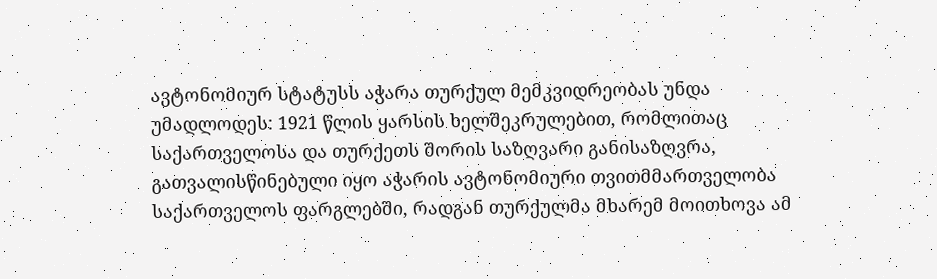ავტონომიურ სტატუსს აჭარა თურქულ მემკვიდრეობას უნდა უმადლოდეს: 1921 წლის ყარსის ხელშეკრულებით, რომლითაც საქართველოსა და თურქეთს შორის საზღვარი განისაზღვრა, გათვალისწინებული იყო აჭარის ავტონომიური თვითმმართველობა საქართველოს ფარგლებში, რადგან თურქულმა მხარემ მოითხოვა ამ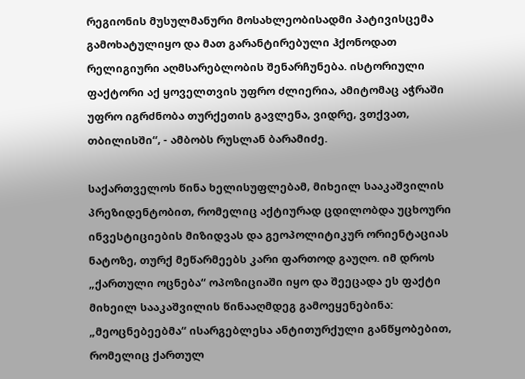რეგიონის მუსულმანური მოსახლეობისადმი პატივისცემა გამოხატულიყო და მათ გარანტირებული ჰქონოდათ რელიგიური აღმსარებლობის შენარჩუნება. ისტორიული ფაქტორი აქ ყოველთვის უფრო ძლიერია, ამიტომაც აჭრაში უფრო იგრძნობა თურქეთის გავლენა, ვიდრე, ვთქვათ, თბილისში“, - ამბობს რუსლან ბარამიძე.

საქართველოს წინა ხელისუფლებამ, მიხეილ სააკაშვილის პრეზიდენტობით, რომელიც აქტიურად ცდილობდა უცხოური ინვესტიციების მიზიდვას და გეოპოლიტიკურ ორიენტაციას ნატოზე, თურქ მეწარმეებს კარი ფართოდ გაუღო. იმ დროს „ქართული ოცნება“ ოპოზიციაში იყო და შეეცადა ეს ფაქტი მიხეილ სააკაშვილის წინააღმდეგ გამოეყენებინა: „მეოცნებეებმა“ ისარგებლესა ანტითურქული განწყობებით, რომელიც ქართულ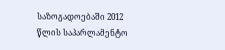საზოგადოებაში 2012 წლის საპარლამენტო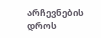არჩევნების დროს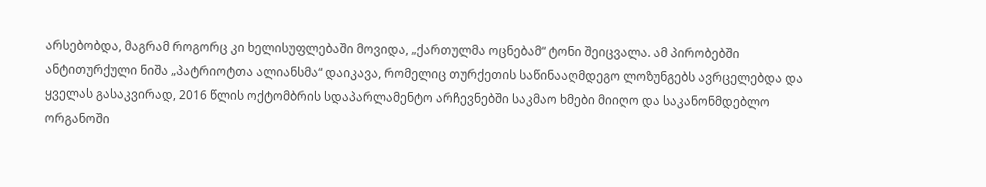არსებობდა, მაგრამ როგორც კი ხელისუფლებაში მოვიდა, „ქართულმა ოცნებამ“ ტონი შეიცვალა. ამ პირობებში ანტითურქული ნიშა „პატრიოტთა ალიანსმა“ დაიკავა, რომელიც თურქეთის საწინააღმდეგო ლოზუნგებს ავრცელებდა და ყველას გასაკვირად, 2016 წლის ოქტომბრის სდაპარლამენტო არჩევნებში საკმაო ხმები მიიღო და საკანონმდებლო ორგანოში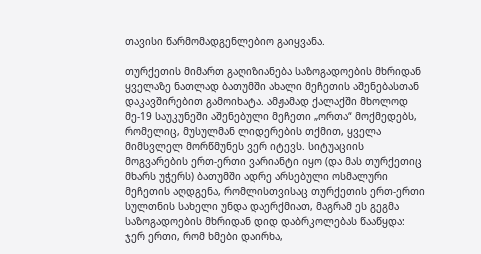თავისი წარმომადგენლებიო გაიყვანა.

თურქეთის მიმართ გაღიზიანება საზოგადოების მხრიდან ყველაზე ნათლად ბათუმში ახალი მეჩეთის აშენებასთან დაკავშირებით გამოიხატა. ამჟამად ქალაქში მხოლოდ მე-19 საუკუნეში აშენებული მეჩეთი „ორთა“ მოქმედებს, რომელიც, მუსულმან ლიდერების თქმით, ყველა მიმსვლელ მორწმუნეს ვერ იტევს. სიტუაციის მოგვარების ერთ-ერთი ვარიანტი იყო (და მას თურქეთიც მხარს უჭერს) ბათუმში ადრე არსებული ოსმალური მეჩეთის აღდგენა, რომლისთვისაც თურქეთის ერთ-ერთი სულთნის სახელი უნდა დაერქმიათ, მაგრამ ეს გეგმა საზოგადოების მხრიდან დიდ დაბრკოლებას წააწყდა: ჯერ ერთი, რომ ხმები დაირხა,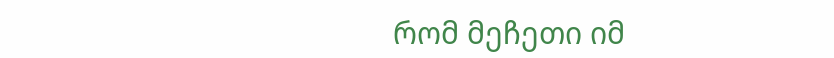რომ მეჩეთი იმ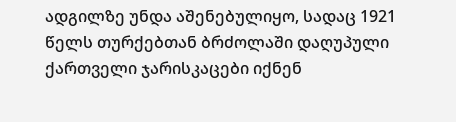ადგილზე უნდა აშენებულიყო, სადაც 1921 წელს თურქებთან ბრძოლაში დაღუპული ქართველი ჯარისკაცები იქნენ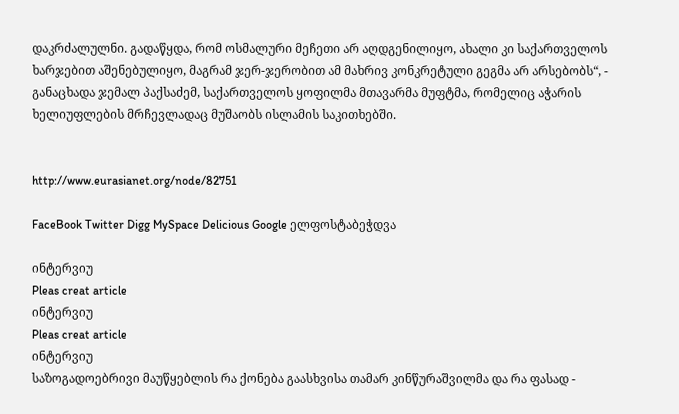დაკრძალულნი. გადაწყდა, რომ ოსმალური მეჩეთი არ აღდგენილიყო, ახალი კი საქართველოს ხარჯებით აშენებულიყო, მაგრამ ჯერ-ჯერობით ამ მახრივ კონკრეტული გეგმა არ არსებობს“, - განაცხადა ჯემალ პაქსაძემ, საქართველოს ყოფილმა მთავარმა მუფტმა, რომელიც აჭარის ხელიუფლების მრჩევლადაც მუშაობს ისლამის საკითხებში.


http://www.eurasianet.org/node/82751

FaceBook Twitter Digg MySpace Delicious Google ელფოსტაბეჭდვა

ინტერვიუ
Pleas creat article
ინტერვიუ
Pleas creat article
ინტერვიუ
საზოგადოებრივი მაუწყებლის რა ქონება გაასხვისა თამარ კინწურაშვილმა და რა ფასად -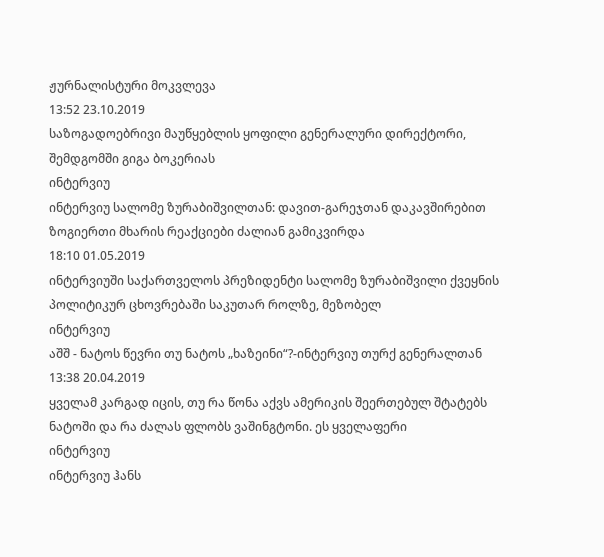ჟურნალისტური მოკვლევა
13:52 23.10.2019
საზოგადოებრივი მაუწყებლის ყოფილი გენერალური დირექტორი, შემდგომში გიგა ბოკერიას
ინტერვიუ
ინტერვიუ სალომე ზურაბიშვილთან: დავით-გარეჯთან დაკავშირებით ზოგიერთი მხარის რეაქციები ძალიან გამიკვირდა
18:10 01.05.2019
ინტერვიუში საქართველოს პრეზიდენტი სალომე ზურაბიშვილი ქვეყნის პოლიტიკურ ცხოვრებაში საკუთარ როლზე, მეზობელ
ინტერვიუ
აშშ - ნატოს წევრი თუ ნატოს „ხაზეინი“?-ინტერვიუ თურქ გენერალთან
13:38 20.04.2019
ყველამ კარგად იცის, თუ რა წონა აქვს ამერიკის შეერთებულ შტატებს ნატოში და რა ძალას ფლობს ვაშინგტონი. ეს ყველაფერი
ინტერვიუ
ინტერვიუ ჰანს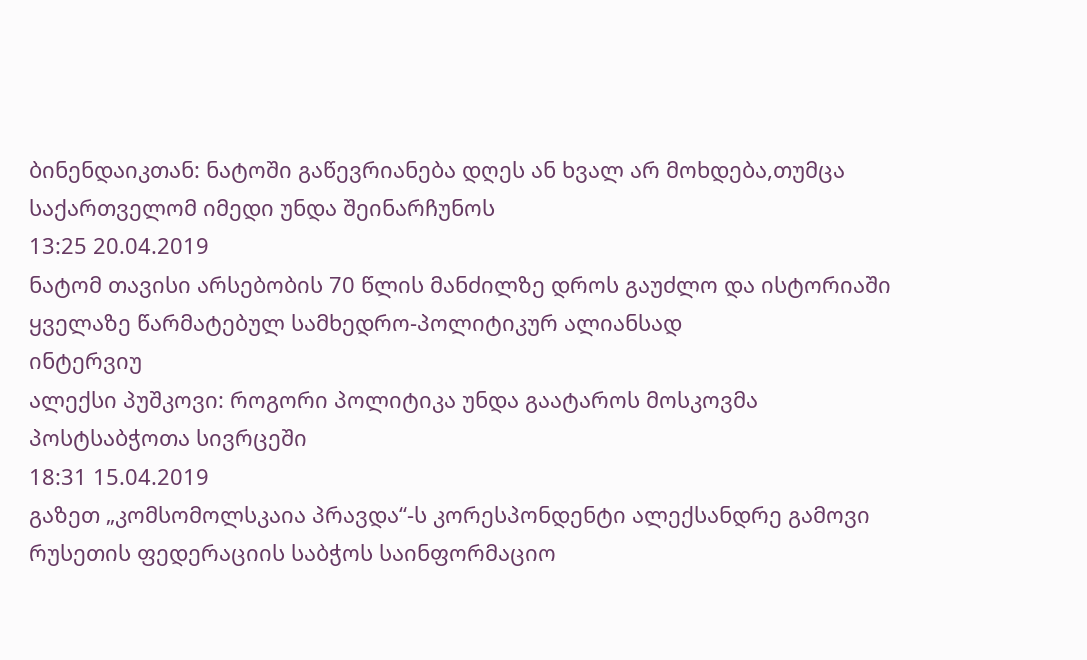ბინენდაიკთან: ნატოში გაწევრიანება დღეს ან ხვალ არ მოხდება,თუმცა საქართველომ იმედი უნდა შეინარჩუნოს
13:25 20.04.2019
ნატომ თავისი არსებობის 70 წლის მანძილზე დროს გაუძლო და ისტორიაში ყველაზე წარმატებულ სამხედრო-პოლიტიკურ ალიანსად
ინტერვიუ
ალექსი პუშკოვი: როგორი პოლიტიკა უნდა გაატაროს მოსკოვმა პოსტსაბჭოთა სივრცეში
18:31 15.04.2019
გაზეთ „კომსომოლსკაია პრავდა“-ს კორესპონდენტი ალექსანდრე გამოვი რუსეთის ფედერაციის საბჭოს საინფორმაციო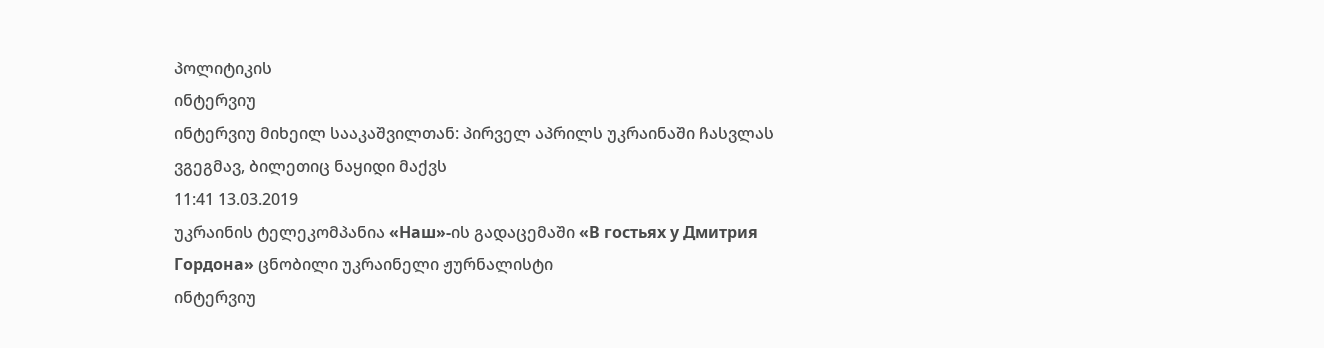პოლიტიკის
ინტერვიუ
ინტერვიუ მიხეილ სააკაშვილთან: პირველ აპრილს უკრაინაში ჩასვლას ვგეგმავ, ბილეთიც ნაყიდი მაქვს
11:41 13.03.2019
უკრაინის ტელეკომპანია «Наш»-ის გადაცემაში «В гостьях у Дмитрия Гордона» ცნობილი უკრაინელი ჟურნალისტი
ინტერვიუ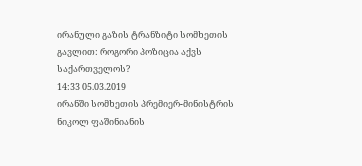ირანული გაზის ტრანზიტი სომხეთის გავლით: როგორი პოზიცია აქვს საქართველოს?
14:33 05.03.2019
ირანში სომხეთის პრემიერ-მინისტრის ნიკოლ ფაშინიანის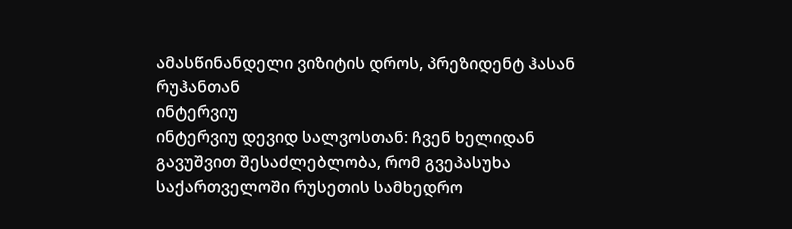ამასწინანდელი ვიზიტის დროს, პრეზიდენტ ჰასან რუჰანთან
ინტერვიუ
ინტერვიუ დევიდ სალვოსთან: ჩვენ ხელიდან გავუშვით შესაძლებლობა, რომ გვეპასუხა საქართველოში რუსეთის სამხედრო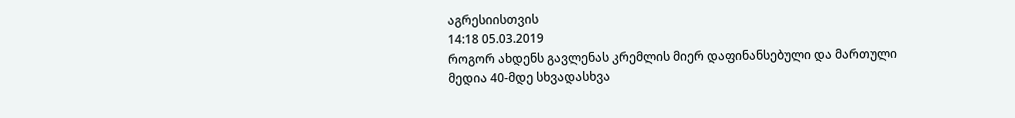აგრესიისთვის
14:18 05.03.2019
როგორ ახდენს გავლენას კრემლის მიერ დაფინანსებული და მართული მედია 40-მდე სხვადასხვა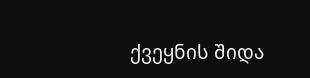ქვეყნის შიდა